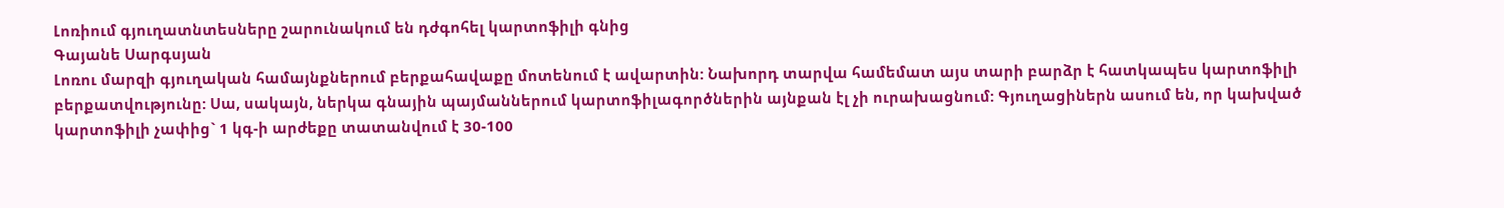Լոռիում գյուղատնտեսները շարունակում են դժգոհել կարտոֆիլի գնից
Գայանե Սարգսյան
Լոռու մարզի գյուղական համայնքներում բերքահավաքը մոտենում է ավարտին: Նախորդ տարվա համեմատ այս տարի բարձր է հատկապես կարտոֆիլի բերքատվությունը: Սա, սակայն, ներկա գնային պայմաններում կարտոֆիլագործներին այնքան էլ չի ուրախացնում: Գյուղացիներն ասում են, որ կախված կարտոֆիլի չափից` 1 կգ-ի արժեքը տատանվում է 30-100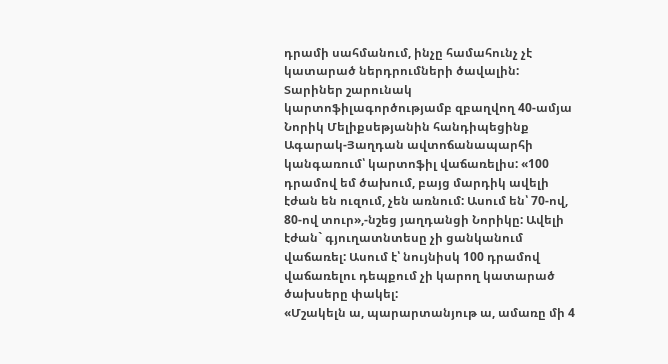դրամի սահմանում, ինչը համահունչ չէ կատարած ներդրումների ծավալին:
Տարիներ շարունակ կարտոֆիլագործությամբ զբաղվող 40-ամյա Նորիկ Մելիքսեթյանին հանդիպեցինք Ագարակ-Յաղդան ավտոճանապարհի կանգառում՝ կարտոֆիլ վաճառելիս: «100 դրամով եմ ծախում, բայց մարդիկ ավելի էժան են ուզում, չեն առնում: Ասում են՝ 70-ով, 80-ով տուր»,-նշեց յաղդանցի Նորիկը: Ավելի էժան` գյուղատնտեսը չի ցանկանում վաճառել: Ասում է՝ նույնիսկ 100 դրամով վաճառելու դեպքում չի կարող կատարած ծախսերը փակել:
«Մշակելն ա, պարարտանյութ ա, ամառը մի 4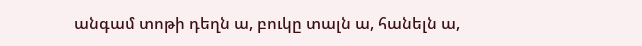անգամ տոթի դեղն ա, բուկը տալն ա, հանելն ա,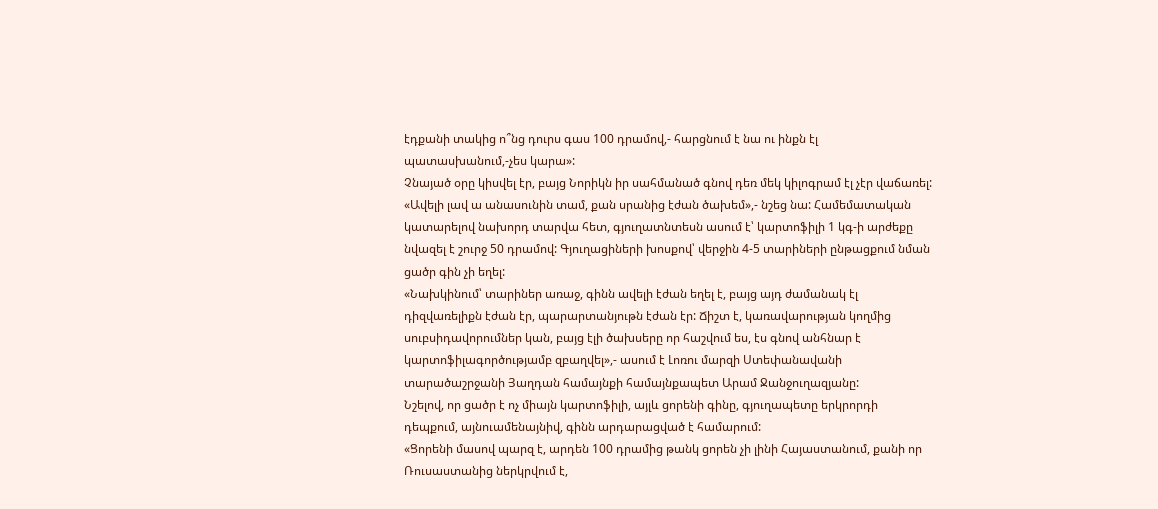էդքանի տակից ո՞նց դուրս գաս 100 դրամով,- հարցնում է նա ու ինքն էլ պատասխանում,-չես կարա»:
Չնայած օրը կիսվել էր, բայց Նորիկն իր սահմանած գնով դեռ մեկ կիլոգրամ էլ չէր վաճառել: «Ավելի լավ ա անասունին տամ, քան սրանից էժան ծախեմ»,- նշեց նա: Համեմատական կատարելով նախորդ տարվա հետ, գյուղատնտեսն ասում է՝ կարտոֆիլի 1 կգ-ի արժեքը նվազել է շուրջ 50 դրամով: Գյուղացիների խոսքով՝ վերջին 4-5 տարիների ընթացքում նման ցածր գին չի եղել:
«Նախկինում՝ տարիներ առաջ, գինն ավելի էժան եղել է, բայց այդ ժամանակ էլ դիզվառելիքն էժան էր, պարարտանյութն էժան էր: Ճիշտ է, կառավարության կողմից սուբսիդավորումներ կան, բայց էլի ծախսերը որ հաշվում ես, էս գնով անհնար է կարտոֆիլագործությամբ զբաղվել»,- ասում է Լոռու մարզի Ստեփանավանի տարածաշրջանի Յաղդան համայնքի համայնքապետ Արամ Ջանջուղազյանը:
Նշելով, որ ցածր է ոչ միայն կարտոֆիլի, այլև ցորենի գինը, գյուղապետը երկրորդի դեպքում, այնուամենայնիվ, գինն արդարացված է համարում:
«Ցորենի մասով պարզ է, արդեն 100 դրամից թանկ ցորեն չի լինի Հայաստանում, քանի որ Ռուսաստանից ներկրվում է,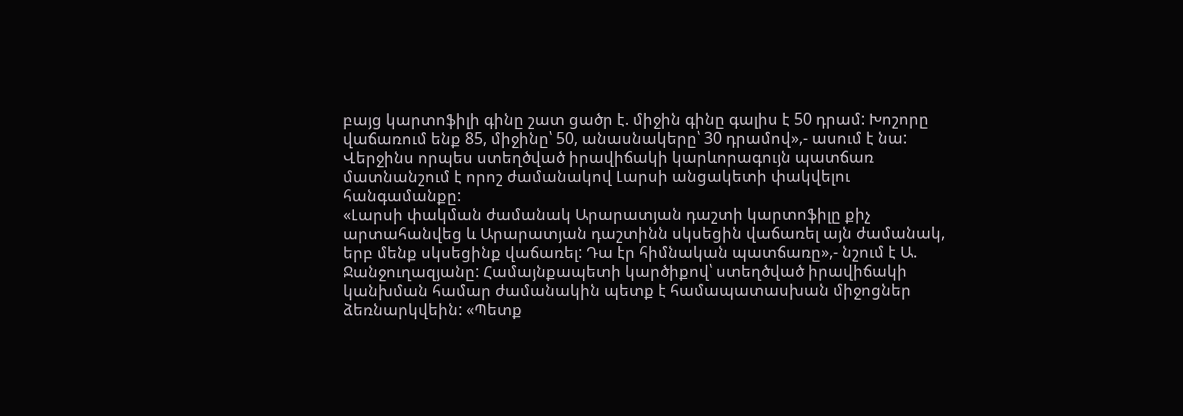բայց կարտոֆիլի գինը շատ ցածր է. միջին գինը գալիս է 50 դրամ: Խոշորը վաճառում ենք 85, միջինը՝ 50, անասնակերը՝ 30 դրամով»,- ասում է նա: Վերջինս որպես ստեղծված իրավիճակի կարևորագույն պատճառ մատնանշում է որոշ ժամանակով Լարսի անցակետի փակվելու հանգամանքը:
«Լարսի փակման ժամանակ Արարատյան դաշտի կարտոֆիլը քիչ արտահանվեց և Արարատյան դաշտինն սկսեցին վաճառել այն ժամանակ, երբ մենք սկսեցինք վաճառել: Դա էր հիմնական պատճառը»,- նշում է Ա. Ջանջուղազյանը: Համայնքապետի կարծիքով՝ ստեղծված իրավիճակի կանխման համար ժամանակին պետք է համապատասխան միջոցներ ձեռնարկվեին: «Պետք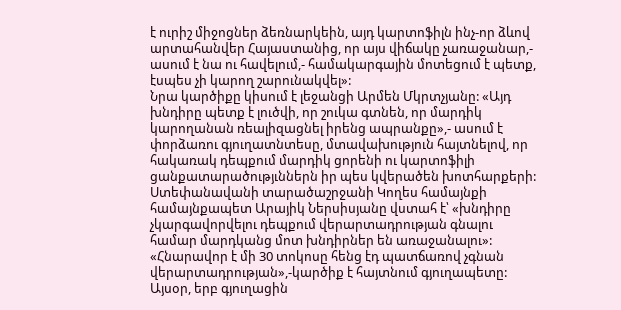է ուրիշ միջոցներ ձեռնարկեին, այդ կարտոֆիլն ինչ-որ ձևով արտահանվեր Հայաստանից, որ այս վիճակը չառաջանար,- ասում է նա ու հավելում,- համակարգային մոտեցում է պետք, էսպես չի կարող շարունակվել»:
Նրա կարծիքը կիսում է լեջանցի Արմեն Մկրտչյանը: «Այդ խնդիրը պետք է լուծվի, որ շուկա գտնեն, որ մարդիկ կարողանան ռեալիզացնել իրենց ապրանքը»,- ասում է փորձառու գյուղատնտեսը, մտավախություն հայտնելով, որ հակառակ դեպքում մարդիկ ցորենի ու կարտոֆիլի ցանքատարածությւններն իր պես կվերածեն խոտհարքերի:
Ստեփանավանի տարածաշրջանի Կողես համայնքի համայնքապետ Արայիկ Ներսիսյանը վստահ է՝ «խնդիրը չկարգավորվելու դեպքում վերարտադրության գնալու համար մարդկանց մոտ խնդիրներ են առաջանալու»:
«Հնարավոր է մի 30 տոկոսը հենց էդ պատճառով չգնան վերարտադրության»,-կարծիք է հայտնում գյուղապետը: Այսօր, երբ գյուղացին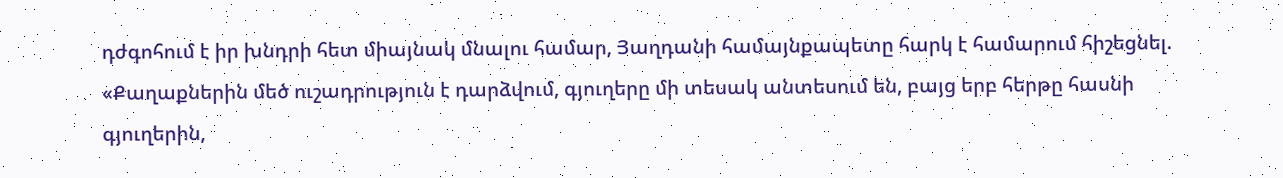դժգոհում է իր խնդրի հետ միայնակ մնալու համար, Յաղդանի համայնքապետը հարկ է համարում հիշեցնել. «Քաղաքներին մեծ ուշադրություն է դարձվում, գյուղերը մի տեսակ անտեսում են, բայց երբ հերթը հասնի գյուղերին,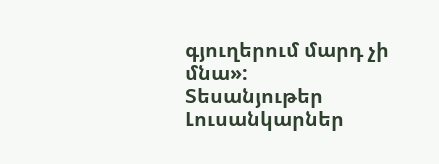գյուղերում մարդ չի մնա»:
Տեսանյութեր
Լուսանկարներ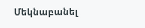Մեկնաբանել